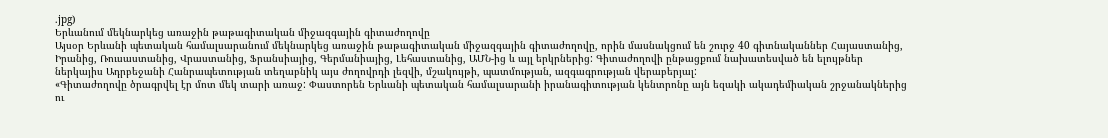.jpg)
Երևանում մեկնարկեց առաջին թաթագիտական միջազգային գիտաժողովը
Այսօր Երևանի պետական համալսարանում մեկնարկեց առաջին թաթագիտական միջազգային գիտաժողովը, որին մասնակցում են շուրջ 40 գիտնականներ Հայաստանից, Իրանից, Ռուսաստանից, Վրաստանից, Ֆրանսիայից, Գերմանիայից, Լեհաստանից, ԱՄՆ-ից և այլ երկրներից: Գիտաժողովի ընթացքում նախատեսված են ելույթներ ներկայիս Ադրբեջանի Հանրապետության տեղաբնիկ այս ժողովրդի լեզվի, մշակույթի, պատմության, ազգագրության վերաբերյալ:
«Գիտաժողովը ծրագրվել էր մոտ մեկ տարի առաջ: Փաստորեն Երևանի պետական համալսարանի իրանագիտության կենտրոնը այն եզակի ակադեմիական շրջանակներից ու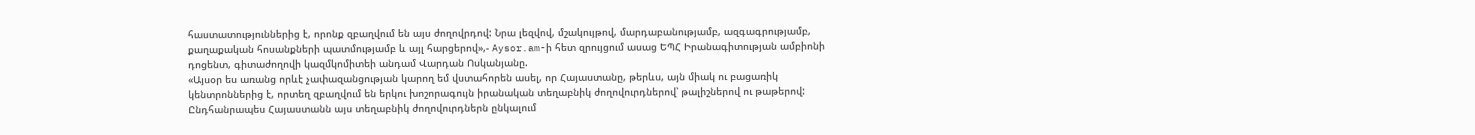հաստատություններից է, որոնք զբաղվում են այս ժողովրդով: Նրա լեզվով, մշակույթով, մարդաբանությամբ, ազգագրությամբ, քաղաքական հոսանքների պատմությամբ և այլ հարցերով»,- Aysor.am-ի հետ զրույցում ասաց ԵՊՀ Իրանագիտության ամբիոնի դոցենտ, գիտաժողովի կազմկոմիտեի անդամ Վարդան Ոսկանյանը.
«Այսօր ես առանց որևէ չափազանցության կարող եմ վստահորեն ասել, որ Հայաստանը, թերևս, այն միակ ու բացառիկ կենտրոններից է, որտեղ զբաղվում են երկու խոշորագույն իրանական տեղաբնիկ ժողովուրդներով՝ թալիշներով ու թաթերով: Ընդհանրապես Հայաստանն այս տեղաբնիկ ժողովուրդներն ընկալում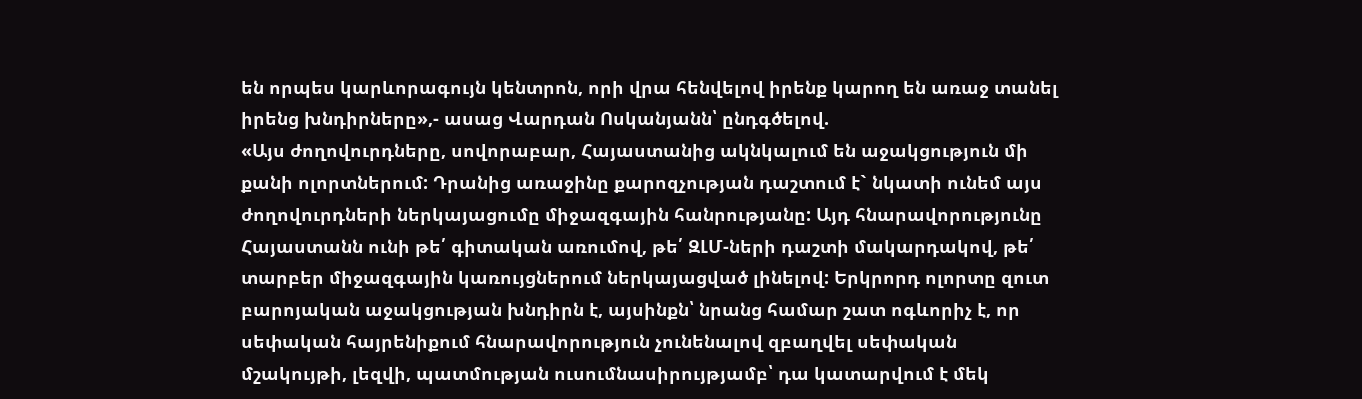են որպես կարևորագույն կենտրոն, որի վրա հենվելով իրենք կարող են առաջ տանել իրենց խնդիրները»,- ասաց Վարդան Ոսկանյանն՝ ընդգծելով.
«Այս ժողովուրդները, սովորաբար, Հայաստանից ակնկալում են աջակցություն մի քանի ոլորտներում: Դրանից առաջինը քարոզչության դաշտում է` նկատի ունեմ այս ժողովուրդների ներկայացումը միջազգային հանրությանը: Այդ հնարավորությունը Հայաստանն ունի թե՛ գիտական առումով, թե՛ ԶԼՄ-ների դաշտի մակարդակով, թե՛ տարբեր միջազգային կառույցներում ներկայացված լինելով: Երկրորդ ոլորտը զուտ բարոյական աջակցության խնդիրն է, այսինքն՝ նրանց համար շատ ոգևորիչ է, որ սեփական հայրենիքում հնարավորություն չունենալով զբաղվել սեփական մշակույթի, լեզվի, պատմության ուսումնասիրույթյամբ՝ դա կատարվում է մեկ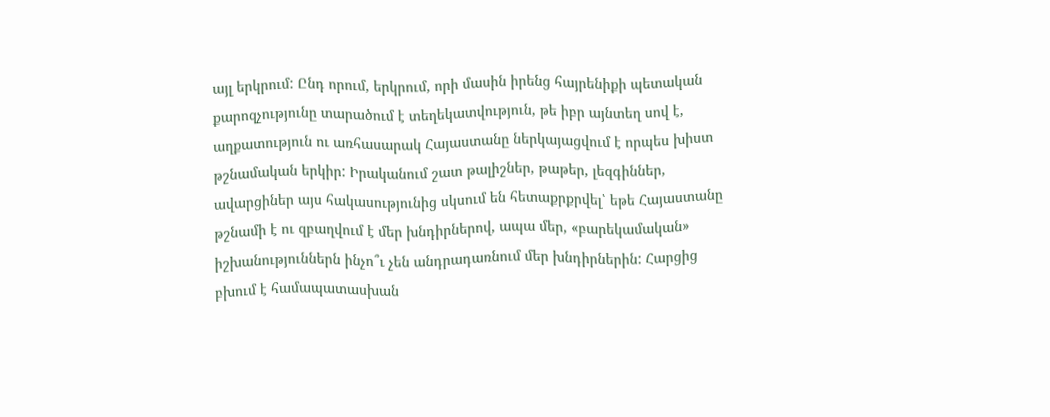այլ երկրում: Ընդ որում, երկրում, որի մասին իրենց հայրենիքի պետական քարոզչությունը տարածում է տեղեկատվություն, թե իբր այնտեղ սով է, աղքատություն ու առհասարակ Հայաստանը ներկայացվում է որպես խիստ թշնամական երկիր: Իրականում շատ թալիշներ, թաթեր, լեզգիններ, ավարցիներ այս հակասությունից սկսում են հետաքրքրվել՝ եթե Հայաստանը թշնամի է ու զբաղվում է մեր խնդիրներով, ապա մեր, «բարեկամական» իշխանություններն ինչո՞ւ չեն անդրադառնում մեր խնդիրներին: Հարցից բխում է համապատասխան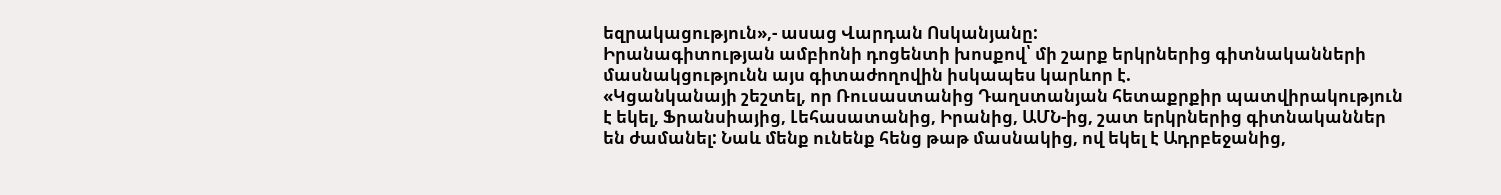եզրակացություն»,- ասաց Վարդան Ոսկանյանը:
Իրանագիտության ամբիոնի դոցենտի խոսքով՝ մի շարք երկրներից գիտնականների մասնակցությունն այս գիտաժողովին իսկապես կարևոր է.
«Կցանկանայի շեշտել, որ Ռուսաստանից Դաղստանյան հետաքրքիր պատվիրակություն է եկել, Ֆրանսիայից, Լեհասատանից, Իրանից, ԱՄՆ-ից, շատ երկրներից գիտնականներ են ժամանել: Նաև մենք ունենք հենց թաթ մասնակից, ով եկել է Ադրբեջանից,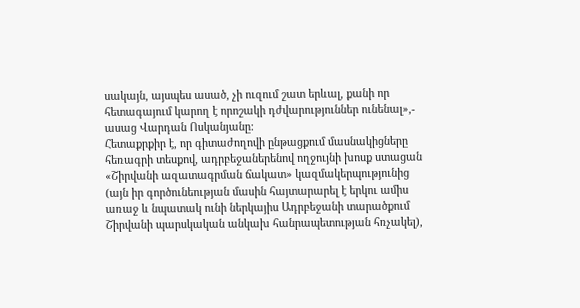սակայն, այսպես ասած, չի ուզում շատ երևալ, քանի որ հետագայում կարող է որոշակի դժվարություններ ունենալ»,- ասաց Վարդան Ոսկանյանը:
Հետաքրքիր է, որ գիտաժողովի ընթացքում մասնակիցները հեռագրի տեսքով, ադրբեջաներենով ողջույնի խոսք ստացան «Շիրվանի ազատագրման ճակատ» կազմակերպությունից (այն իր գործունեության մասին հայտարարել է երկու ամիս առաջ և նպատակ ունի ներկայիս Ադրբեջանի տարածքում Շիրվանի պարսկական անկախ հանրապետության հռչակել),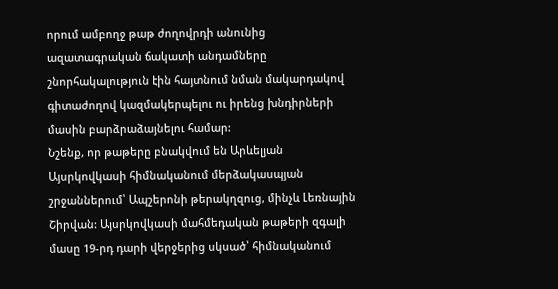որում ամբողջ թաթ ժողովրդի անունից ազատագրական ճակատի անդամները շնորհակալություն էին հայտնում նման մակարդակով գիտաժողով կազմակերպելու ու իրենց խնդիրների մասին բարձրաձայնելու համար:
Նշենք, որ թաթերը բնակվում են Արևելյան Այսրկովկասի հիմնականում մերձակասպյան շրջաններում՝ Ապշերոնի թերակղզուց, մինչև Լեռնային Շիրվան: Այսրկովկասի մահմեդական թաթերի զգալի մասը 19-րդ դարի վերջերից սկսած՝ հիմնականում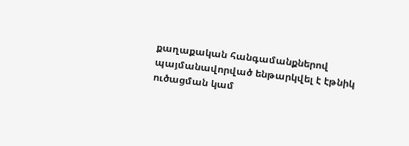քաղաքական հանգամանքներով պայմանավորված ենթարկվել է էթնիկ ուծացման կամ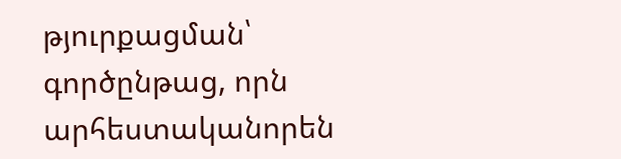թյուրքացման՝ գործընթաց, որն արհեստականորեն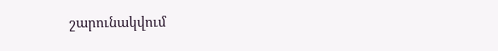շարունակվում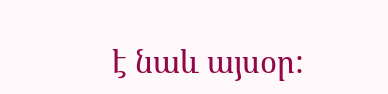է նաև այսօր: